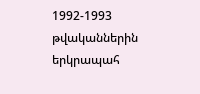1992-1993 թվականներին երկրապահ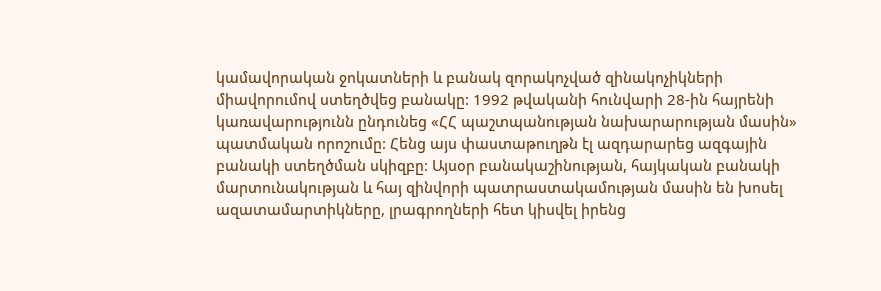կամավորական ջոկատների և բանակ զորակոչված զինակոչիկների միավորումով ստեղծվեց բանակը: 1992 թվականի հունվարի 28-ին հայրենի կառավարությունն ընդունեց «ՀՀ պաշտպանության նախարարության մասին» պատմական որոշումը: Հենց այս փաստաթուղթն էլ ազդարարեց ազգային բանակի ստեղծման սկիզբը: Այսօր բանակաշինության, հայկական բանակի մարտունակության և հայ զինվորի պատրաստակամության մասին են խոսել ազատամարտիկները, լրագրողների հետ կիսվել իրենց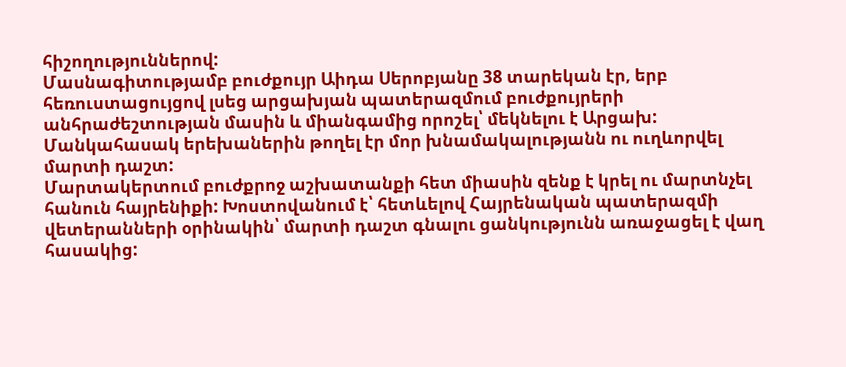հիշողություններով:
Մասնագիտությամբ բուժքույր Աիդա Սերոբյանը 38 տարեկան էր, երբ հեռուստացույցով լսեց արցախյան պատերազմում բուժքույրերի անհրաժեշտության մասին և միանգամից որոշել՝ մեկնելու է Արցախ: Մանկահասակ երեխաներին թողել էր մոր խնամակալությանն ու ուղևորվել մարտի դաշտ:
Մարտակերտում բուժքրոջ աշխատանքի հետ միասին զենք է կրել ու մարտնչել հանուն հայրենիքի: Խոստովանում է՝ հետևելով Հայրենական պատերազմի վետերանների օրինակին՝ մարտի դաշտ գնալու ցանկությունն առաջացել է վաղ հասակից: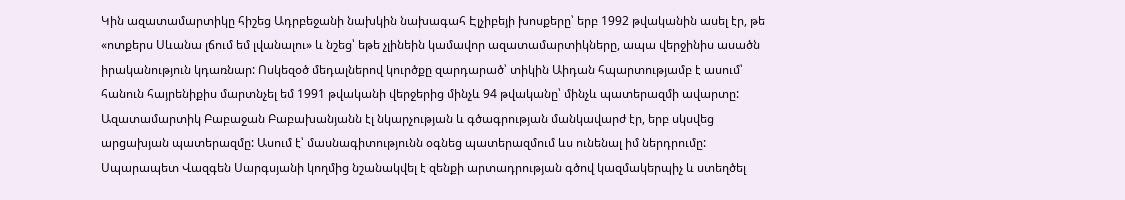Կին ազատամարտիկը հիշեց Ադրբեջանի նախկին նախագահ Էլչիբեյի խոսքերը՝ երբ 1992 թվականին ասել էր, թե «ոտքերս Սևանա լճում եմ լվանալու» և նշեց՝ եթե չլինեին կամավոր ազատամարտիկները, ապա վերջինիս ասածն իրականություն կդառնար: Ոսկեզօծ մեդալներով կուրծքը զարդարած՝ տիկին Աիդան հպարտությամբ է ասում՝ հանուն հայրենիքիս մարտնչել եմ 1991 թվականի վերջերից մինչև 94 թվականը՝ մինչև պատերազմի ավարտը:
Ազատամարտիկ Բաբաջան Բաբախանյանն էլ նկարչության և գծագրության մանկավարժ էր, երբ սկսվեց արցախյան պատերազմը: Ասում է՝ մասնագիտությունն օգնեց պատերազմում ևս ունենալ իմ ներդրումը: Սպարապետ Վազգեն Սարգսյանի կողմից նշանակվել է զենքի արտադրության գծով կազմակերպիչ և ստեղծել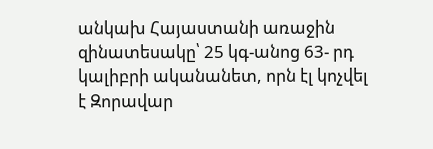անկախ Հայաստանի առաջին զինատեսակը՝ 25 կգ-անոց 63- րդ կալիբրի ականանետ, որն էլ կոչվել է Զորավար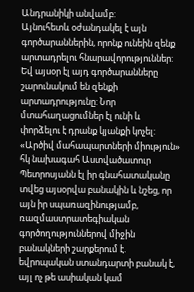Անդրանիկի անվամբ:
Այնուհետև օժանդակել է այն գործարաններին, որոնք ունեին զենք արտադրելու հնարավորություններ: Եվ այսօր էլ այդ գործարանները շարունակում են զենքի արտադրությունը: Նոր մտահաղացումներ էլ ունի և փորձելու է դրանք կյանքի կոչել:
«Արծիվ մահապարտների միություն» հկ նախագահ Աստվածատուր Պետրոսյանն էլ իր գնահատականը տվեց այսօրվա բանակին և նշեց, որ այն իր սպառազինությամբ, ռազմաստրատեգիական գործողություններով միջին բանակների շարքերում է. եվրոպական ստանդարտի բանակ է, այլ ոչ թե ասիական կամ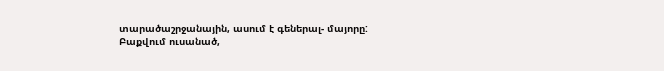տարածաշրջանային, ասում է գեներալ- մայորը:
Բաքվում ուսանած,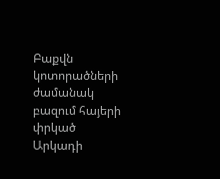Բաքվն կոտորածների ժամանակ բազում հայերի փրկած Արկադի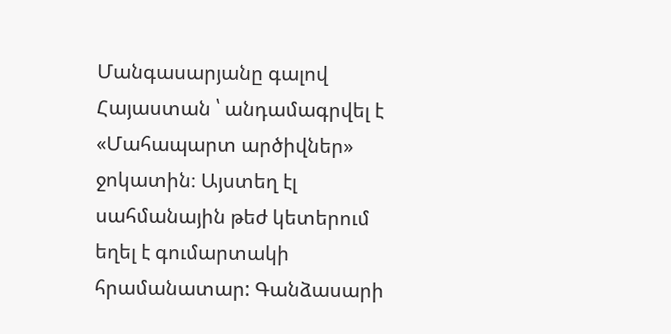Մանգասարյանը գալով Հայաստան ՝ անդամագրվել է «Մահապարտ արծիվներ» ջոկատին։ Այստեղ էլ սահմանային թեժ կետերում եղել է գումարտակի հրամանատար: Գանձասարի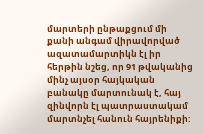մարտերի ընթաքցում մի քանի անգամ վիրավորված ազատամարտիկն էլ իր հերթին նշեց, որ 91 թվականից մինչ այսօր հայկական բանակը մարտունակ է, հայ զինվորն էլ պատրաստակամ մարտնչել հանուն հայրենիքի: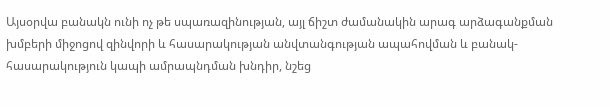Այսօրվա բանակն ունի ոչ թե սպառազինության, այլ ճիշտ ժամանակին արագ արձագանքման խմբերի միջոցով զինվորի և հասարակության անվտանգության ապահովման և բանակ- հասարակություն կապի ամրապնդման խնդիր, նշեց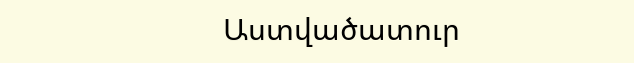Աստվածատուր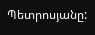Պետրոսյանը: